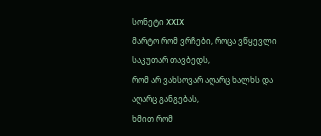სონეტი XXIX
მარტო რომ ვრჩები, როცა ვწყევლი საკუთარ თავბედს,
რომ არ ვახსოვარ აღარც ხალხს და აღარც განგებას,
ხმით რომ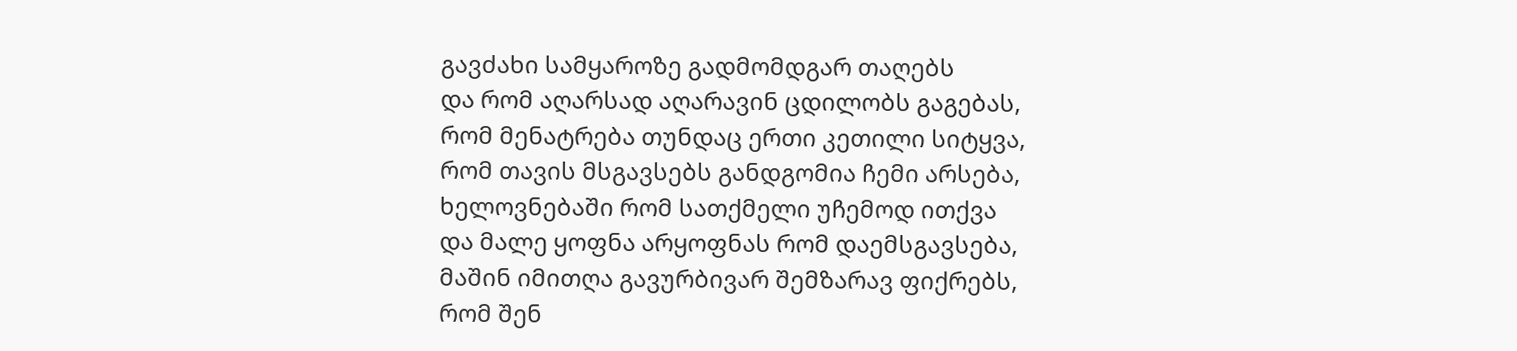გავძახი სამყაროზე გადმომდგარ თაღებს
და რომ აღარსად აღარავინ ცდილობს გაგებას,
რომ მენატრება თუნდაც ერთი კეთილი სიტყვა,
რომ თავის მსგავსებს განდგომია ჩემი არსება,
ხელოვნებაში რომ სათქმელი უჩემოდ ითქვა
და მალე ყოფნა არყოფნას რომ დაემსგავსება,
მაშინ იმითღა გავურბივარ შემზარავ ფიქრებს,
რომ შენ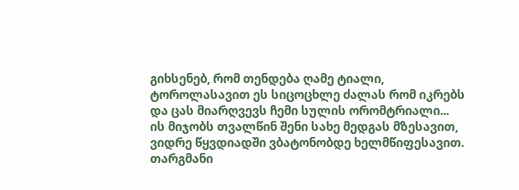გიხსენებ, რომ თენდება ღამე ტიალი,
ტოროლასავით ეს სიცოცხლე ძალას რომ იკრებს
და ცას მიარღვევს ჩემი სულის ორომტრიალი...
ის მიჯობს თვალწინ შენი სახე მედგას მზესავით,
ვიდრე წყვდიადში ვბატონობდე ხელმწიფესავით.
თარგმანი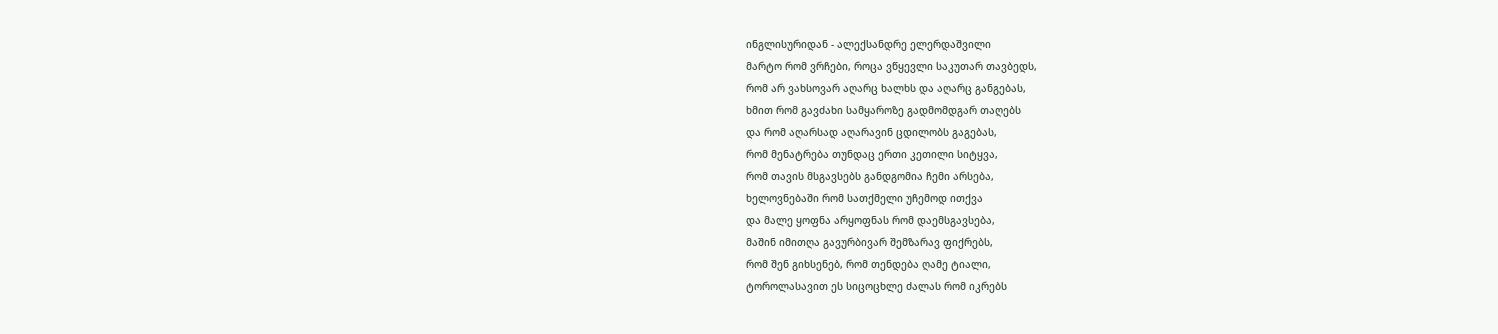ინგლისურიდან - ალექსანდრე ელერდაშვილი
მარტო რომ ვრჩები, როცა ვწყევლი საკუთარ თავბედს,
რომ არ ვახსოვარ აღარც ხალხს და აღარც განგებას,
ხმით რომ გავძახი სამყაროზე გადმომდგარ თაღებს
და რომ აღარსად აღარავინ ცდილობს გაგებას,
რომ მენატრება თუნდაც ერთი კეთილი სიტყვა,
რომ თავის მსგავსებს განდგომია ჩემი არსება,
ხელოვნებაში რომ სათქმელი უჩემოდ ითქვა
და მალე ყოფნა არყოფნას რომ დაემსგავსება,
მაშინ იმითღა გავურბივარ შემზარავ ფიქრებს,
რომ შენ გიხსენებ, რომ თენდება ღამე ტიალი,
ტოროლასავით ეს სიცოცხლე ძალას რომ იკრებს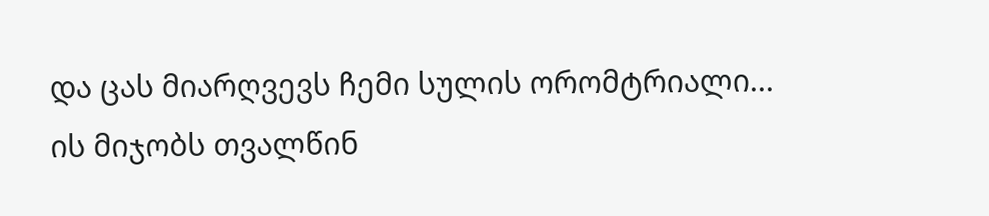და ცას მიარღვევს ჩემი სულის ორომტრიალი...
ის მიჯობს თვალწინ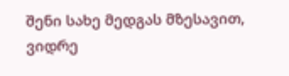შენი სახე მედგას მზესავით,
ვიდრე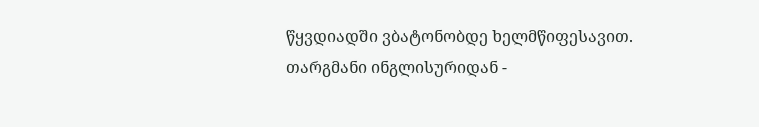წყვდიადში ვბატონობდე ხელმწიფესავით.
თარგმანი ინგლისურიდან -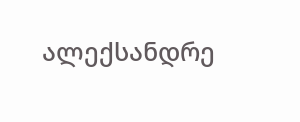ალექსანდრე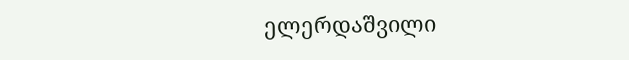ელერდაშვილი